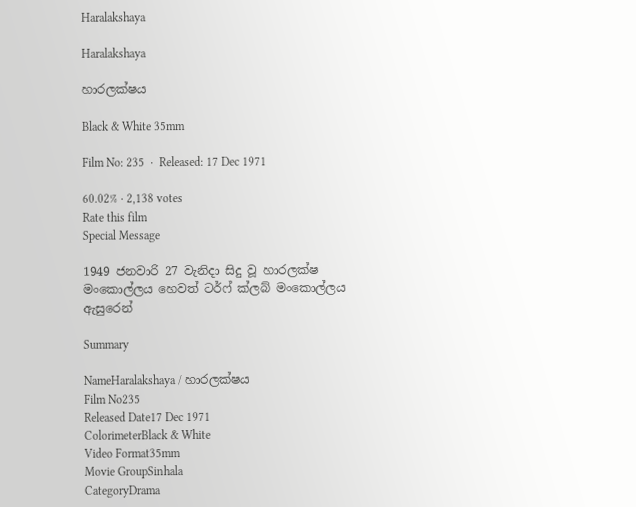Haralakshaya

Haralakshaya

හාරලක්ෂය

Black & White 35mm

Film No: 235  ·  Released: 17 Dec 1971

60.02% · 2,138 votes
Rate this film
Special Message

1949 ජනවාරි 27 වැනිදා සිදු වූ හාරලක්ෂ මංකොල්ලය හෙවත් ටර්ෆ් ක්ලබ් මංකොල්ලය ඇසුරෙන්

Summary

NameHaralakshaya / හාරලක්ෂය
Film No235
Released Date17 Dec 1971
ColorimeterBlack & White
Video Format35mm
Movie GroupSinhala
CategoryDrama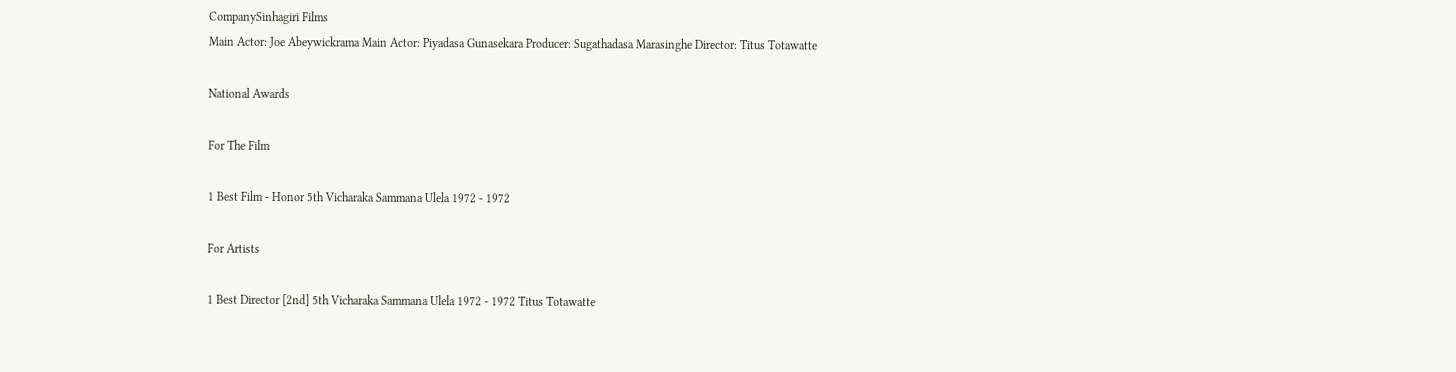CompanySinhagiri Films
Main Actor: Joe Abeywickrama Main Actor: Piyadasa Gunasekara Producer: Sugathadasa Marasinghe Director: Titus Totawatte

National Awards

For The Film

1 Best Film - Honor 5th Vicharaka Sammana Ulela 1972 - 1972

For Artists

1 Best Director [2nd] 5th Vicharaka Sammana Ulela 1972 - 1972 Titus Totawatte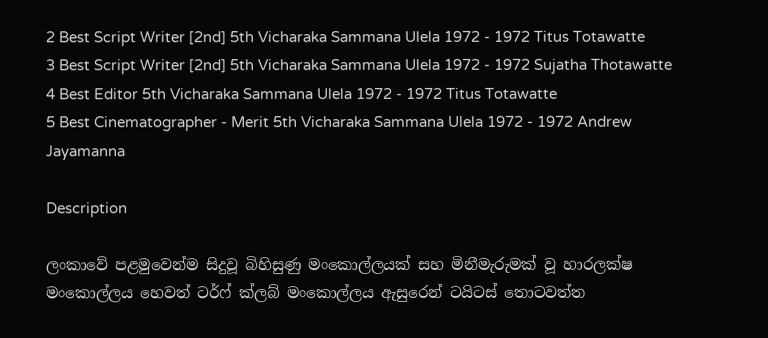2 Best Script Writer [2nd] 5th Vicharaka Sammana Ulela 1972 - 1972 Titus Totawatte
3 Best Script Writer [2nd] 5th Vicharaka Sammana Ulela 1972 - 1972 Sujatha Thotawatte
4 Best Editor 5th Vicharaka Sammana Ulela 1972 - 1972 Titus Totawatte
5 Best Cinematographer - Merit 5th Vicharaka Sammana Ulela 1972 - 1972 Andrew Jayamanna

Description

ලංකාවේ පළමුවෙන්ම සිදුවූ බිහිසුණු මංකොල්ලයක් සහ මිනීමැරුමක් වූ හාරලක්ෂ මංකොල්ලය හෙවත් ටර්ෆ් ක්ලබ් මංකොල්ලය ඇසුරෙන් ටයිටස් තොටවත්ත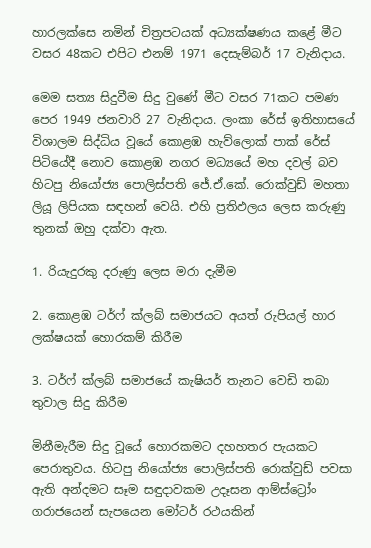හාරලක්සෙ නමින් චිත්‍රපටයක් අධ්‍යක්ෂණය කළේ මීට වසර 48කට එපිට එනම් 1971 දෙසැම්බර් 17 වැනිදාය.

මෙම සත්‍ය සිදුවීම සිදු වුණේ මීට වසර 71කට පමණ පෙර 1949 ජනවාරි 27 වැනිදාය. ලංකා රේස් ඉතිහාසයේ විශාලම සිද්ධිය වූයේ කොළඹ හැව්ලොක් පාක් රේස් පිටියේදී නොව කොළඹ නගර මධ්‍යයේ මහ දවල් බව හිටපු නියෝජ්‍ය පොලිස්පති ජේ.ඒ.කේ. රොක්වුඩ් මහතා ලියූ ලිපියක සඳහන් වෙයි. එහි ප්‍රතිඵලය ලෙස කරුණු තුනක් ඔහු දක්වා ඇත.

1. රියැදුරකු දරුණු ලෙස මරා දැමීම

2. කොළඹ ටර්ෆ් ක්ලබ් සමාජයට අයත් රුපියල් හාර ලක්ෂයක් හොරකම් කිරීම

3. ටර්ෆ් ක්ලබ් සමාජයේ කැෂියර් තැනට වෙඩි තබා තුවාල සිදු කිරීම

මිනීමැරීම සිදු වූයේ හොරකමට දහහතර පැයකට පෙරාතුවය. හිටපු නියෝජ්‍ය පොලිස්පති රොක්වුඩ් පවසා ඇති අන්දමට සෑම සඳුදාවකම උදෑසන ආම්ස්ට්‍රෝං ගරාජයෙන් සැපයෙන මෝටර් රථයකින්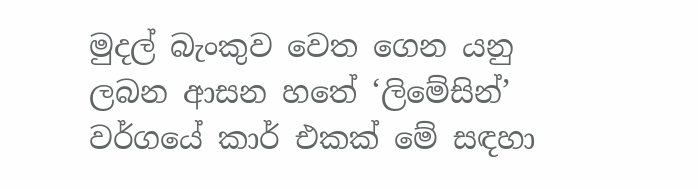මුදල් බැංකුව වෙත ගෙන යනු ලබන ආසන හතේ ‘ලිමේසින්’ වර්ගයේ කාර් එකක් මේ සඳහා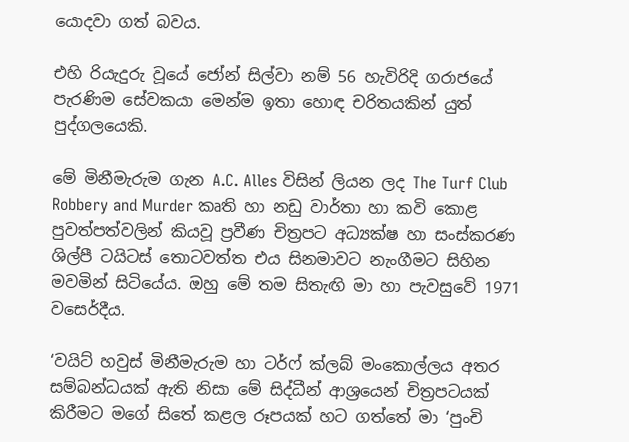යොදවා ගත් බවය.

එහි රියැදුරු වූයේ ජෝන් සිල්වා නම් 56 හැවිරිදි ගරාජයේ පැරණිම සේවකයා මෙන්ම ඉතා හොඳ චරිතයකින් යුත් පුද්ගලයෙකි.

මේ මිනීමැරුම ගැන A.C. Alles විසින් ලියන ලද The Turf Club Robbery and Murder කෘති හා නඩු වාර්තා හා කවි කොළ පුවත්පත්වලින් කියවූ ප්‍රවීණ චිත්‍රපට අධ්‍යක්ෂ හා සංස්කරණ ශිල්පී ටයිටස් තොටවත්ත එය සිනමාවට නැංගීමට සිහින මවමින් සිටියේය. ඔහු මේ තම සිතැඟි මා හා පැවසුවේ 1971 වසෙර්දීය.

‘වයිට් හවුස් මිනීමැරුම හා ටර්ෆ් ක්ලබ් මංකොල්ලය අතර සම්බන්ධයක් ඇති නිසා මේ සිද්ධීන් ආශ්‍රයෙන් චිත්‍රපටයක් කිරීමට මගේ සිතේ කළල රූපයක් හට ගත්තේ මා ‘පුංචි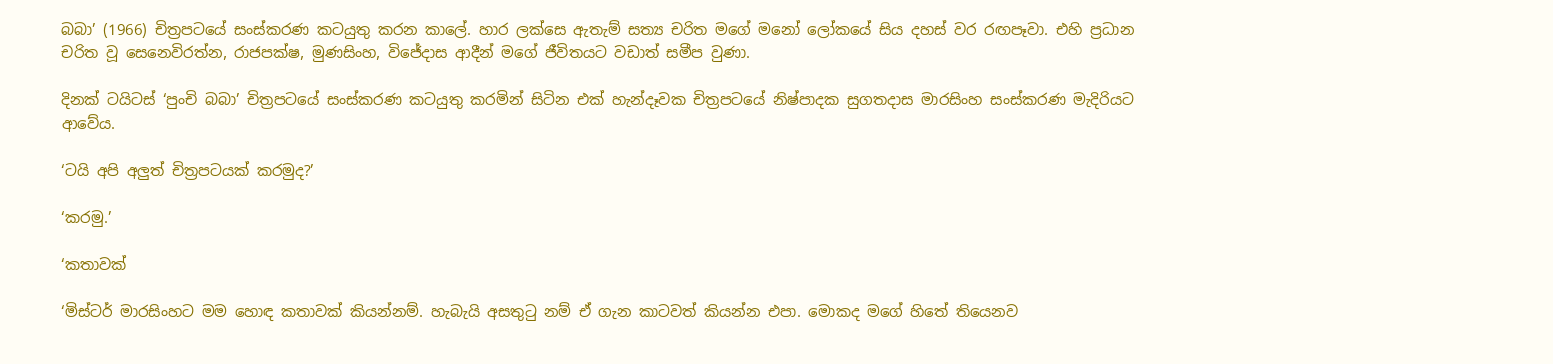බබා’ (1966) චිත්‍රපටයේ සංස්කරණ කටයුතු කරන කාලේ. හාර ලක්සෙ ඇතැම් සත්‍ය චරිත මගේ මනෝ ලෝකයේ සිය දහස් වර රඟපෑවා. එහි ප්‍රධාන චරිත වූ සෙනෙවිරත්න, රාජපක්ෂ, මුණසිංහ, විජේදාස ආදීන් මගේ ජීවිතයට වඩාත් සමීප වුණා.

දිනක් ටයිටස් ‘පුංචි බබා’ චිත්‍රපටයේ සංස්කරණ කටයුතු කරමින් සිටින එක් හැන්දෑවක චිත්‍රපටයේ නිෂ්පාදක සුගතදාස මාරසිංහ සංස්කරණ මැදිරියට ආවේය.

‘ටයි අපි අලුත් චිත්‍රපටයක් කරමුද?’

‘කරමු.’

‘කතාවක්

‘මිස්ටර් මාරසිංහට මම හොඳ කතාවක් කියන්නම්. හැබැයි අසතුටු නම් ඒ ගැන කාටවත් කියන්න එපා. මොකද මගේ හිතේ තියෙනව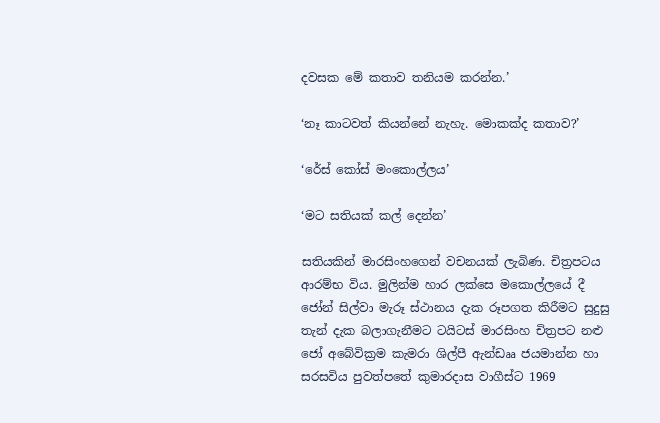දවසක මේ කතාව තනියම කරන්න.’

‘නෑ කාටවත් කියන්නේ නැහැ. මොකක්ද කතාව?’

‘රේස් කෝස් මංකොල්ලය’

‘මට සතියක් කල් දෙන්න’

සතියකින් මාරසිංහගෙන් වචනයක් ලැබිණ. චිත්‍රපටය ආරම්භ විය. මුලින්ම හාර ලක්සෙ මකොල්ලයේ දී ජෝන් සිල්වා මැරූ ස්ථානය දැක රූපගත කිරීමට සුදුසු තැන් දැක බලාගැනීමට ටයිටස් මාරසිංහ චිත්‍රපට නළු ජෝ අබේවික්‍රම කැමරා ශිල්පී ඇන්ඩෲ ජයමාන්න හා සරසවිය පුවත්පතේ කුමාරදාස වාගීස්ට 1969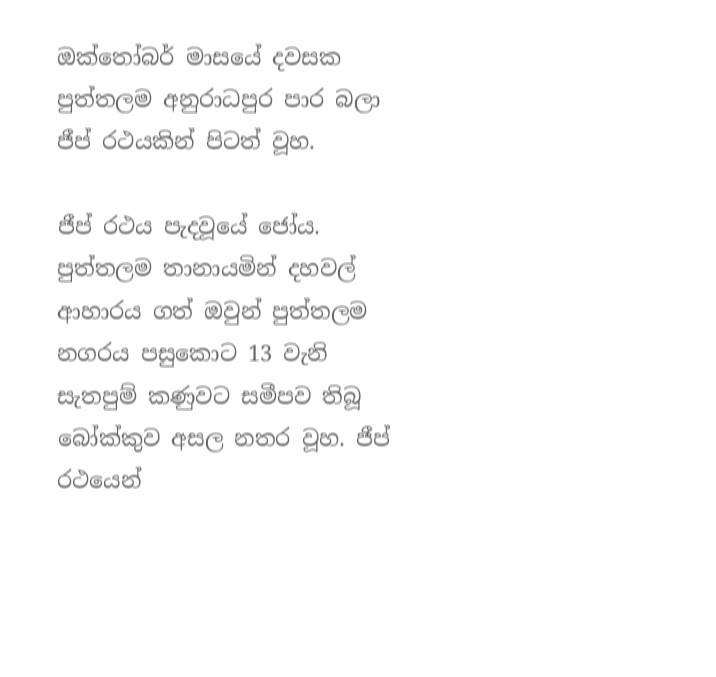ඔක්තෝබර් මාසයේ දවසක පුත්තලම අනුරාධපුර පාර බලා ජීප් රථයකින් පිටත් වූහ.

ජීප් රථය පැදවූයේ ජෝය. පුත්තලම තානායමින් දහවල් ආහාරය ගත් ඔවුන් පුත්තලම නගරය පසුකොට 13 වැනි සැතපුම් කණුවට සමීපව තිබූ බෝක්කුව අසල නතර වූහ. ජීප් රථයෙන්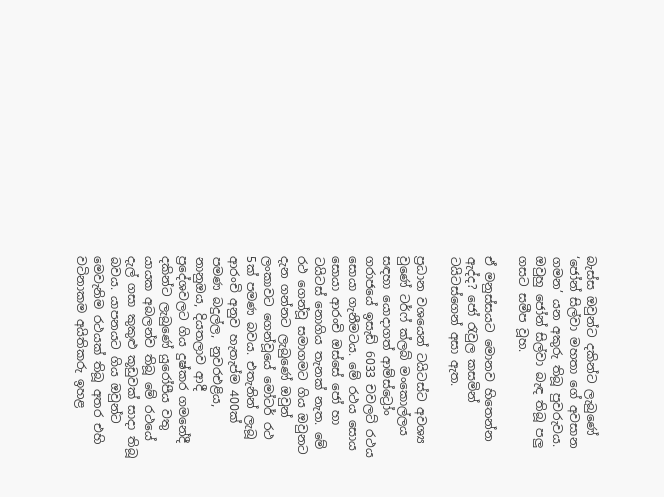බැස්ස ඔවුන්ට දකින්ට ලැබුණේ ‘ජෝන් සිල්වා මහතා ගේ අවසාන ගමන’ යන අකුරු තිබූ පුවරුවය. ඔවුහු ජෝන් සිල්වා බැඳ තිබූ පලු ගසට සමීප වූහ.

ඒ මනුස්සයට මොනව හිතෙන්න ඇද්ද? ජෝ රැවුල කසමින් ටයිටස්ගෙන් අසා ඇත.

ප්‍රධාන වශයෙන් ටයිටස්ට අවශ්‍ය වුණේ ටර්ෆ් ක්ලබ් මංකොල්ලය සඳහා යොදාගත් ආම්ස්ට්‍රෝං ගරාජයේ ඉසැඩ් 6033 චවලට් රථය සොයා ගැනීමටය. මේ රථය සොය සොයා ආරංචි ඔස්සේ ජෝ හා ටයිටස් නොගිය තැනක් නැත. මේ රථ ගෙන්වූ සමාගමට ගිය ඔවුනට දැන ගන්නට ලැබුණේ ඔවුන් ලංකාවට ගෙන්වූයේ මෝටර් රථ 5ක් පමණ බවය. එතැනින් ලැබූ ආරංචි අනුව හැතැප්ම 400ක් පමණ බදුල්ල, නුවරඑළිය, නානුඔය, දියතලාව ආදී ප්‍රදේශවලට ගිය දුෂ්කර ගමනේදී දකින්ට ලැබුණේ යුරෝපීය වතු යායක අබලන්ව තිබූ මේ රථයේ දැල් ගසා කුකුළු කූඩුවක් සාදා තිබූ බවය. යාපනයට ගිය ඔවුන්ට මෙවැනිම රථයක් තිබූ අතර එහි වටිනාකම අයිතිකරු ඉහළ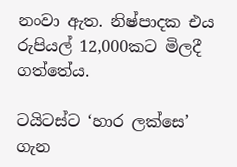නංවා ඇත. නිෂ්පාදක එය රුපියල් 12,000කට මිලදී ගත්තේය.

ටයිටස්ට ‘හාර ලක්සෙ’ ගැන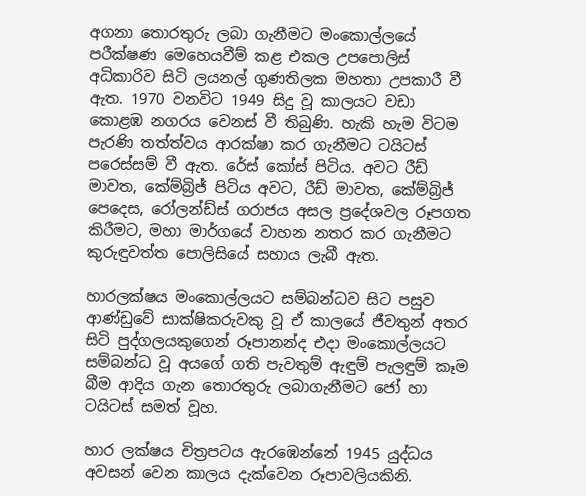අගනා තොරතුරු ලබා ගැනීමට මංකොල්ලයේ පරීක්ෂණ මෙහෙයවීම් කළ එකල උපපොලිස් අධිකාරිව සිටි ලයනල් ගුණතිලක මහතා උපකාරී වී ඇත. 1970 වනවිට 1949 සිදු වූ කාලයට වඩා කොළඹ නගරය වෙනස් වී තිබුණි. හැකි හැම විටම පැරණි තත්ත්වය ආරක්ෂා කර ගැනීමට ටයිටස් පරෙස්සම් වී ඇත. රේස් කෝස් පිටිය. අවට රීඩ් මාවත, කේම්බ්‍රිජ් පිටිය අවට, රීඩ් මාවත, කේම්බ්‍රිජ් පෙදෙස, රෝලන්ඩ්ස් ගරාජය අසල ප්‍රදේශවල රූපගත කිරීමට, මහා මාර්ගයේ වාහන නතර කර ගැනීමට කුරුඳුවත්ත පොලිසියේ සහාය ලැබී ඇත.

හාරලක්ෂය මංකොල්ලයට සම්බන්ධව සිට පසුව ආණ්ඩුවේ සාක්ෂිකරුවකු වූ ඒ කාලයේ ජීවතුන් අතර සිටි පුද්ගලයකුගෙන් රූපානන්ද එදා මංකොල්ලයට සම්බන්ධ වූ අයගේ ගති පැවතුම් ඇඳුම් පැලඳුම් කෑම බීම ආදිය ගැන තොරතුරු ලබාගැනීමට ජෝ හා ටයිටස් සමත් වූහ.

හාර ලක්ෂය චිත්‍රපටය ඇරඹෙන්නේ 1945 යුද්ධය අවසන් වෙන කාලය දැක්වෙන රූපාවලියකිනි.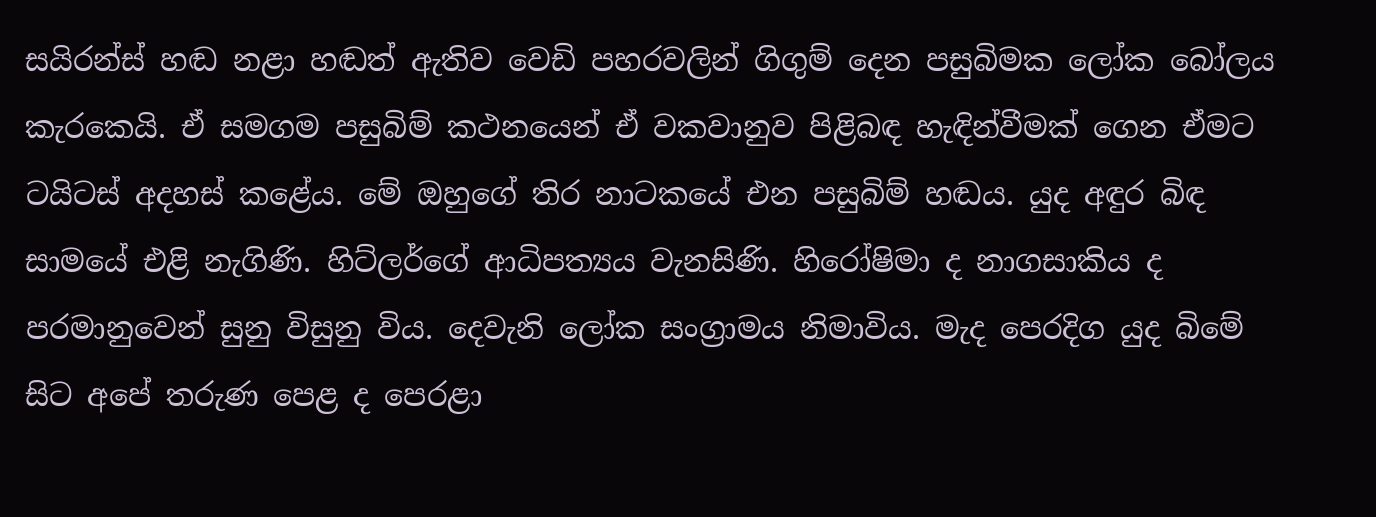සයිරන්ස් හඬ නළා හඬත් ඇතිව වෙඩි පහරවලින් ගිගුම් දෙන පසුබිමක ලෝක බෝලය කැරකෙයි. ඒ සමගම පසුබිම් කථනයෙන් ඒ වකවානුව පිළිබඳ හැඳින්වීමක් ගෙන ඒමට ටයිටස් අදහස් කළේය. මේ ඔහුගේ තිර නාටකයේ එන පසුබිම් හඬය. යුද අඳුර බිඳ සාමයේ එළි නැගිණි. හිට්ලර්ගේ ආධිපත්‍යය වැනසිණි. හිරෝෂිමා ද නාගසාකිය ද පරමානුවෙන් සුනු විසුනු විය. දෙවැනි ලෝක සංග්‍රාමය නිමාවිය. මැද පෙරදිග යුද බිමේ සිට අපේ තරුණ පෙළ ද පෙරළා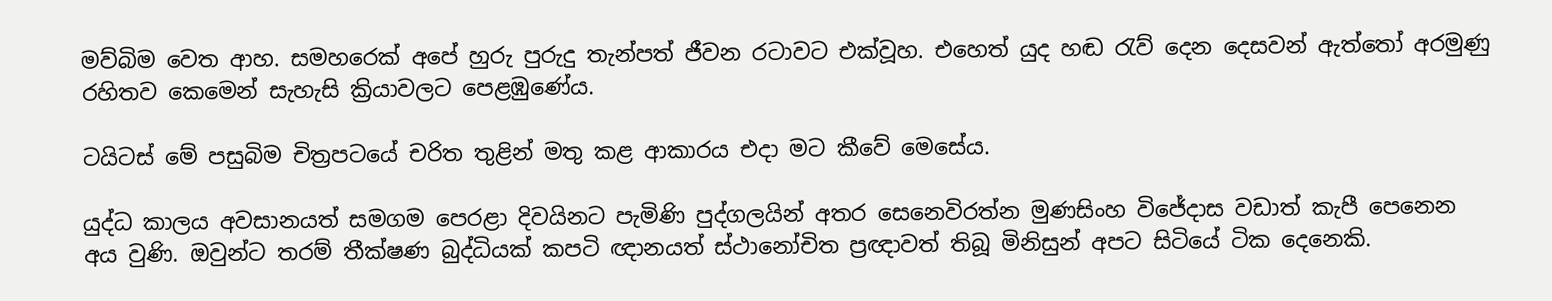මව්බිම වෙත ආහ. සමහරෙක් අපේ හුරු පුරුදු තැන්පත් ජීවන රටාවට එක්වූහ. එහෙත් යුද හඬ රැව් දෙන දෙසවන් ඇත්තෝ අරමුණු රහිතව කෙමෙන් සැහැසි ක්‍රියාවලට පෙළඹුණේය.

ටයිටස් මේ පසුබිම චිත්‍රපටයේ චරිත තුළින් මතු කළ ආකාරය එදා මට කීවේ මෙසේය.

යුද්ධ කාලය අවසානයත් සමගම පෙරළා දිවයිනට පැමිණි පුද්ගලයින් අතර සෙනෙවිරත්න මුණසිංහ විජේදාස වඩාත් කැපී පෙනෙන අය වුණි. ඔවුන්ට තරම් තීක්ෂණ බුද්ධියක් කපටි ඥානයත් ස්ථානෝචිත ප්‍රඥාවත් තිබූ මිනිසුන් අපට සිටියේ ටික දෙනෙකි.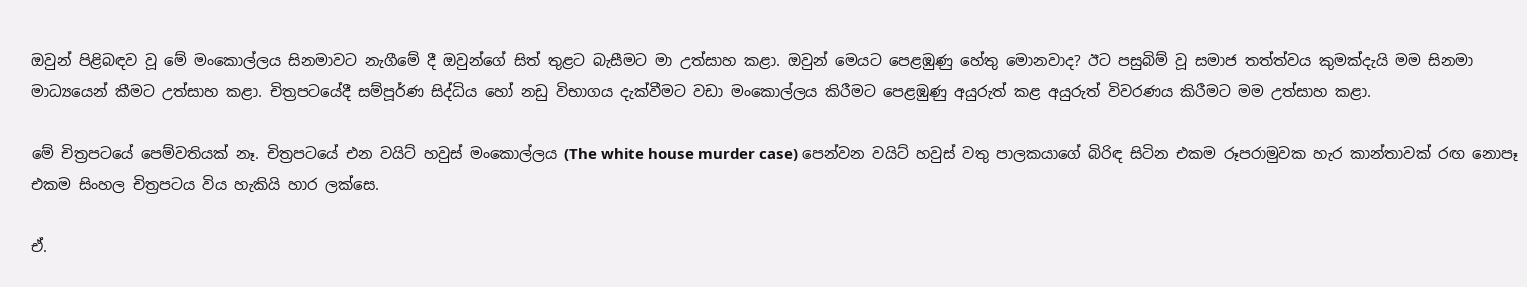ඔවුන් පිළිබඳව වූ මේ මංකොල්ලය සිනමාවට නැගීමේ දී ඔවුන්ගේ සිත් තුළට බැසීමට මා උත්සාහ කළා. ඔවුන් මෙයට පෙළඹුණු හේතු මොනවාද? ඊට පසුබිම් වූ සමාජ තත්ත්වය කුමක්දැයි මම සිනමා මාධ්‍යයෙන් කීමට උත්සාහ කළා. චිත්‍රපටයේදී සම්පූර්ණ සිද්ධිය හෝ නඩු විභාගය දැක්වීමට වඩා මංකොල්ලය කිරීමට පෙළඹුණු අයුරුත් කළ අයුරුත් විවරණය කිරීමට මම උත්සාහ කළා.

මේ චිත්‍රපටයේ පෙම්වතියක් නෑ. චිත්‍රපටයේ එන වයිට් හවුස් මංකොල්ලය (The white house murder case) පෙන්වන වයිට් හවුස් වතු පාලකයාගේ බිරිඳ සිටින එකම රූපරාමුවක හැර කාන්තාවක් රඟ නොපෑ එකම සිංහල චිත්‍රපටය විය හැකියි හාර ලක්සෙ.

ඒ.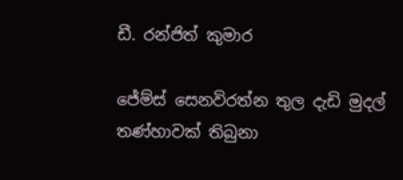ඩී. රන්ජිත් කුමාර

ජේම්ස් සෙනවිරත්න තුල දැඩි මුදල් තණ්හාවක් තිබුනා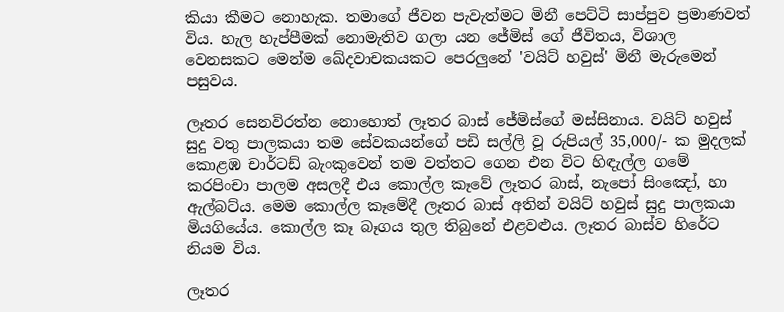කියා කීමට නොහැක. තමාගේ ජීවන පැවැත්මට මිනී පෙට්ටි සාප්පුව ප්‍රමාණවත් විය. හැල හැප්පීමක් නොමැතිව ගලා යන ජේමිස් ගේ ජීවිතය, විශාල වෙනසකට මෙන්ම ඛේදවාචකයකට පෙරලුනේ 'වයිට් හවුස්' මිනී මැරුමෙන් පසුවය.

ලෑතර සෙනවිරත්න නොහොත් ලෑතර බාස් ජේමිස්ගේ මස්සිනාය. වයිට් හවුස් සුදු වතු පාලකයා තම සේවකයන්ගේ පඩි සල්ලි වූ රුපියල් 35,000/- ක මුදලක් කොළඹ චාර්ටඩ් බැංකුවෙන් තම වත්තට ගෙන එන විට හිඳැල්ල ගමේ කරපිංචා පාලම අසලදී එය කොල්ල කෑවේ ලෑතර බාස්, නැපෝ සිංඤෝ, හා ඇල්බට්ය. මෙම කොල්ල කෑමේදී ලෑතර බාස් අතින් වයිට් හවුස් සුදු පාලකයා මියගියේය. කොල්ල කෑ බෑගය තුල තිබුනේ එළවළුය. ලෑතර බාස්ව හිරේට නියම විය.

ලෑතර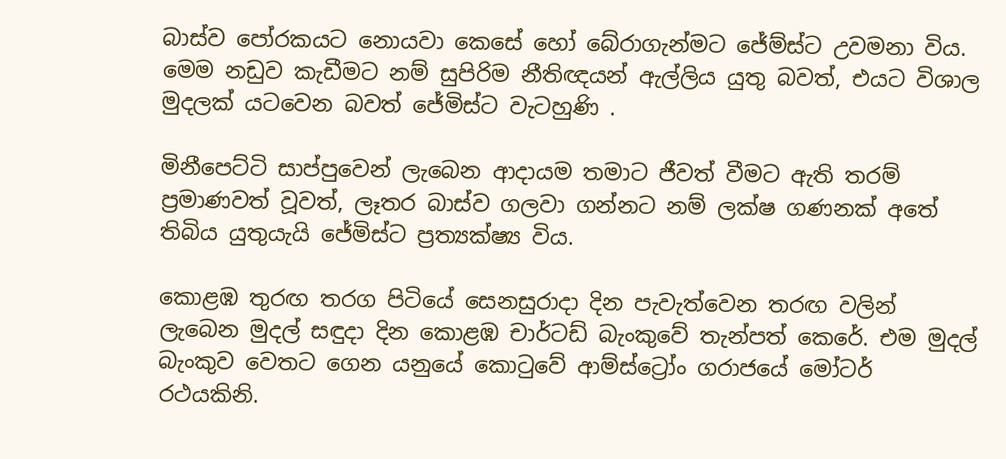බාස්ව පෝරකයට නොයවා කෙසේ හෝ බේරාගැන්මට ජේම්ස්ට උවමනා විය. මෙම නඩුව කැඩීමට නම් සුපිරිම නීතිඥයන් ඇල්ලිය යුතු බවත්, එයට විශාල මුදලක් යටවෙන බවත් ජේමිස්ට වැටහුණි .

මිනීපෙට්ටි සාප්පුවෙන් ලැබෙන ආදායම තමාට ජීවත් වීමට ඇති තරම් ප්‍රමාණවත් වූවත්, ලෑතර බාස්ව ගලවා ගන්නට නම් ලක්ෂ ගණනක් අතේ තිබිය යුතුයැයි ජේමිස්ට ප්‍රත්‍යක්ෂ්‍ය විය.

කොළඹ තුරඟ තරග පිටියේ සෙනසුරාදා දින පැවැත්වෙන තරඟ වලින් ලැබෙන මුදල් සඳුදා දින කොළඹ චාර්ටඩ් බැංකුවේ තැන්පත් කෙරේ. එම මුදල් බැංකුව වෙතට ගෙන යනුයේ කොටුවේ ආම්ස්ට්‍රෝං ගරාජයේ මෝටර් රථයකිනි.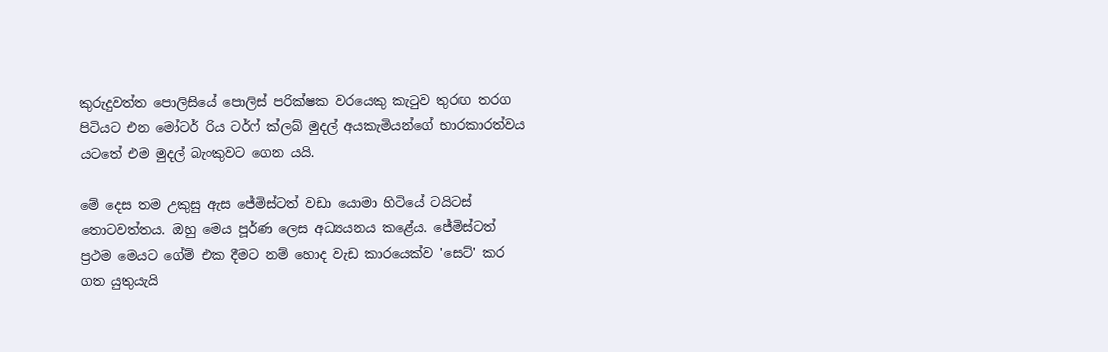කුරුදුවත්ත පොලිසියේ පොලිස් පරික්ෂක වරයෙකු කැටුව තුරඟ තරග පිටියට එන මෝටර් රිය ටර්ෆ් ක්ලබ් මුදල් අයකැමියන්ගේ භාරකාරත්වය යටතේ එම මුදල් බැංකුවට ගෙන යයි.

මේ දෙස තම උකුසු ඇස ජේමිස්ටත් වඩා යොමා හිටියේ ටයිටස් තොටවත්තය. ඔහු මෙය පූර්ණ ලෙස අධ්‍යයනය කළේය. ජේමිස්ටත් ප්‍රථම මෙයට ගේම් එක දීමට නම් හොද වැඩ කාරයෙක්ව 'සෙට්' කර ගත යුතුයැයි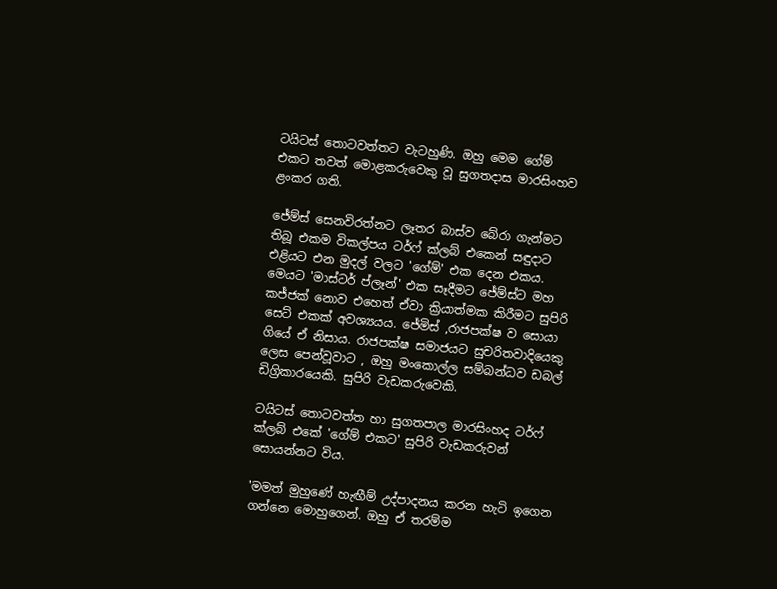ටයිටස් තොටවත්තට වැටහුණි. ඔහු මෙම ගේම් එකට තවත් මොළකරුවෙකු වූ සුගතදාස මාරසිංහව ළංකර ගති.

ජේම්ස් සෙනවිරත්නට ලෑතර බාස්ව බේරා ගැන්මට තිබූ එකම විකල්පය ටර්ෆ් ක්ලබ් එකෙන් සඳුදාට එළියට එන මුදල් වලට 'ගේම්' එක දෙන එකය. මෙයට 'මාස්ටර් ප්ලෑන්' එක සෑදීමට ජේම්ස්ට මහ කජ්ජක් නොව එහෙත් ඒවා ක්‍රියාත්මක කිරීමට සුපිරි සෙට් එකක් අවශ්‍යයය. ජේමිස් ,රාජපක්ෂ ව සොයා ගියේ ඒ නිසාය. රාජපක්ෂ සමාජයට සුචරිතවාදියෙකු ලෙස පෙන්වූවාට , ඔහු මංකොල්ල සම්බන්ධව ඩබල් ඩිග්‍රිකාරයෙකි. සුපිරි වැඩකරුවෙකි.

ටයිටස් තොටවත්ත හා සුගතපාල මාරසිංහද ටර්ෆ් ක්ලබ් එකේ 'ගේම් එකට' සුපිරි වැඩකරුවන් සොයන්නට විය.

'මමත් මුහුණේ හැඟීම් උද්පාදනය කරන හැටි ඉගෙන ගන්නෙ මොහුගෙන්. ඔහු ඒ තරම්ම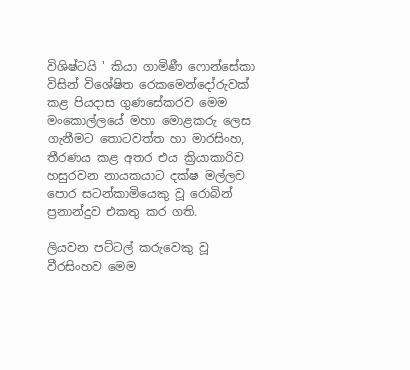විශිෂ්ටයි ' කියා ගාමිණී ෆොන්සේකා විසින් විශේෂිත රෙකමෙන්දෝරුවක් කළ පියදාස ගුණසේකරව මෙම මංකොල්ලයේ මහා මොළකරු ලෙස ගැනීමට තොටවත්ත හා මාරසිංහ, තීරණය කළ අතර එය ක්‍රියාකාරිව හසුරවන නායකයාට දක්ෂ මල්ලව පොර සටන්කාමියෙකු වූ රොබින් ප්‍රනාන්දුව එකතු කර ගති.

ලියවන පට්ටල් කරුවෙකු වූ වීරසිංහව මෙම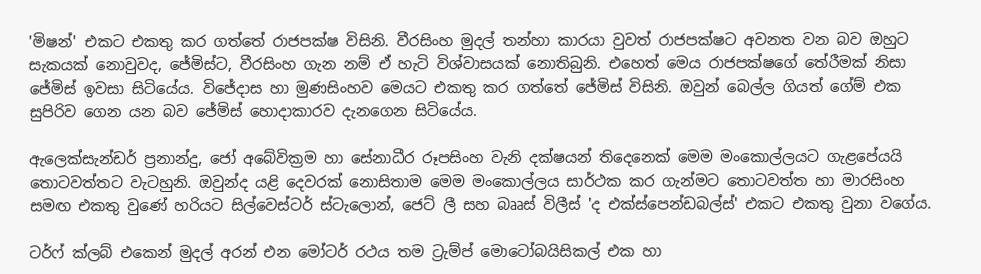'මිෂන්' එකට එකතු කර ගත්තේ රාජපක්ෂ විසිනි. වීරසිංහ මුදල් තන්හා කාරයා වුවත් රාජපක්ෂට අවනත වන බව ඔහුට සැකයක් නොවුවද, ජේමිස්ට, වීරසිංහ ගැන නම් ඒ හැටි විශ්වාසයක් නොතිබුනි. එහෙත් මෙය රාජපක්ෂගේ තේරීමක් නිසා ජේමිස් ඉවසා සිටියේය. විජේදාස හා මුණසිංහව මෙයට එකතු කර ගත්තේ ජේමිස් විසිනි. ඔවුන් බෙල්ල ගියත් ගේම් එක සුපිරිව ගෙන යන බව ජේමිස් හොදාකාරව දැනගෙන සිටියේය.

ඇලෙක්සැන්ඩර් ප්‍රනාන්දු, ජෝ අබේවික්‍රම හා සේනාධීර රූපසිංහ වැනි දක්ෂයන් තිදෙනෙක් මෙම මංකොල්ලයට ගැළපේයයි තොටවත්තට වැටහුනි. ඔවුන්ද යළි දෙවරක් නොසිතාම මෙම මංකොල්ලය සාර්ථක කර ගැන්මට තොටවත්ත හා මාරසිංහ සමඟ එකතු වුණේ හරියට සිල්වෙස්ටර් ස්ටැලොන්, ජෙට් ලී සහ බෲස් විලීස් 'ද එක්ස්පෙන්ඩබල්ස්' එකට එකතු වුනා වගේය.

ටර්ෆ් ක්ලබ් එකෙන් මුදල් අරන් එන මෝටර් රථය තම ට්‍රැම්ප් මොටෝබයිසිකල් එක හා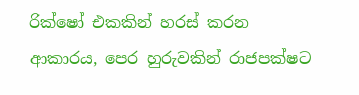රික්ෂෝ එකකින් හරස් කරන ආකාරය, පෙර හුරුවකින් රාජපක්ෂට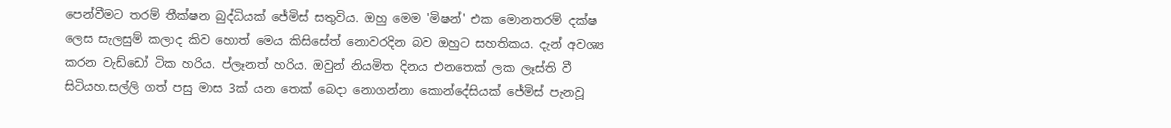පෙන්වීමට තරම් තීක්ෂන බුද්ධියක් ජේමිස් සතුවිය. ඔහු මෙම 'මිෂන්' එක මොනතරම් දක්ෂ ලෙස සැලසුම් කලාද කිව හොත් මෙය කිසිසේත් නොවරදින බව ඔහුට සහතිකය. දැන් අවශ්‍ය කරන වැඩ්ඩෝ ටික හරිය. ප්ලෑනත් හරිය. ඔවුන් නියමිත දිනය එනතෙක් ලක ලෑස්ති වී සිටියහ.සල්ලි ගත් පසු මාස 3ක් යන තෙක් බෙදා නොගන්නා කොන්දේසියක් ජේමිස් පැනවූ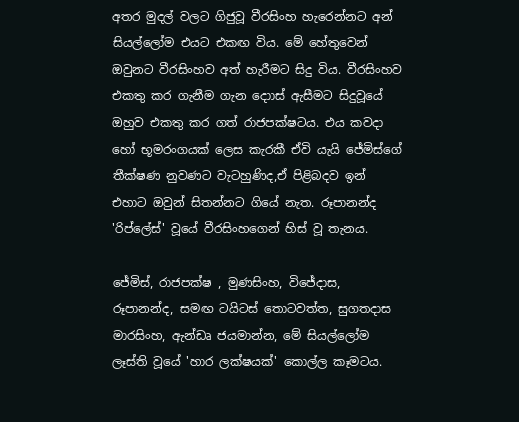අතර මුදල් වලට ගිජුවූ වීරසිංහ හැරෙන්නට අන් සියල්ලෝම එයට එකඟ විය. මේ හේතුවෙන් ඔවුනට වීරසිංහව අත් හැරීමට සිදු විය. වීරසිංහව එකතු කර ගැනීම ගැන දොාස් ඇසීමට සිදුවූයේ ඔහුව එකතු කර ගත් රාජපක්ෂටය. එය කවදා හෝ භූමරංගයක් ලෙස කැරකී ඒවි යැයි ජේමිස්ගේ තීක්ෂණ නුවණට වැටහුණිද,ඒ පිළිබදව ඉන් එහාට ඔවුන් සිතන්නට ගියේ නැත. රූපානන්ද 'රිප්ලේස්' වූයේ වීරසිංහගෙන් හිස් වූ තැනය.

ජේමිස්, රාජපක්ෂ , මුණසිංහ, විජේදාස, රූපානන්ද, සමඟ ටයිටස් තොටවත්ත, සුගතදාස මාරසිංහ, ඇන්ඩෘ ජයමාන්න, මේ සියල්ලෝම ලෑස්ති වූයේ 'හාර ලක්ෂයක්' කොල්ල කෑමටය.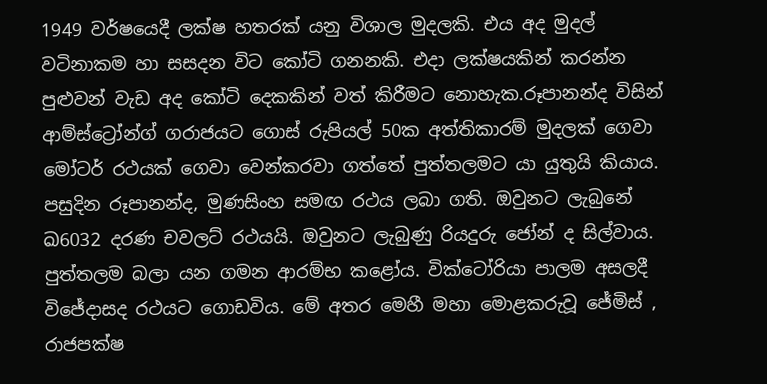1949 වර්ෂයෙදී ලක්ෂ හතරක් යනු විශාල මුදලකි. එය අද මුදල් වටිනාකම හා සසදන විට කෝටි ගනනකි. එදා ලක්ෂයකින් කරන්න පුළුවන් වැඩ අද කෝටි දෙකකින් වත් කිරීමට නොහැක.රූපානන්ද විසින් ආම්ස්ට්‍රෝන්ග් ගරාජයට ගොස් රුපියල් 50ක අත්තිකාරම් මුදලක් ගෙවා මෝටර් රථයක් ගෙවා වෙන්කරවා ගත්තේ පුත්තලමට යා යුතුයි කියාය. පසුදින රූපානන්ද, මුණසිංහ සමඟ රථය ලබා ගති. ඔවුනට ලැබුනේ ඛ6032 දරණ චවලට් රථයයි. ඔවුනට ලැබුණු රියදුරු ජෝන් ද සිල්වාය. පුත්තලම බලා යන ගමන ආරම්භ කළෝය. වික්ටෝරියා පාලම අසලදී විජේදාසද රථයට ගොඩවිය. මේ අතර මෙහී මහා මොළකරුවූ ජේමිස් , රාජපක්ෂ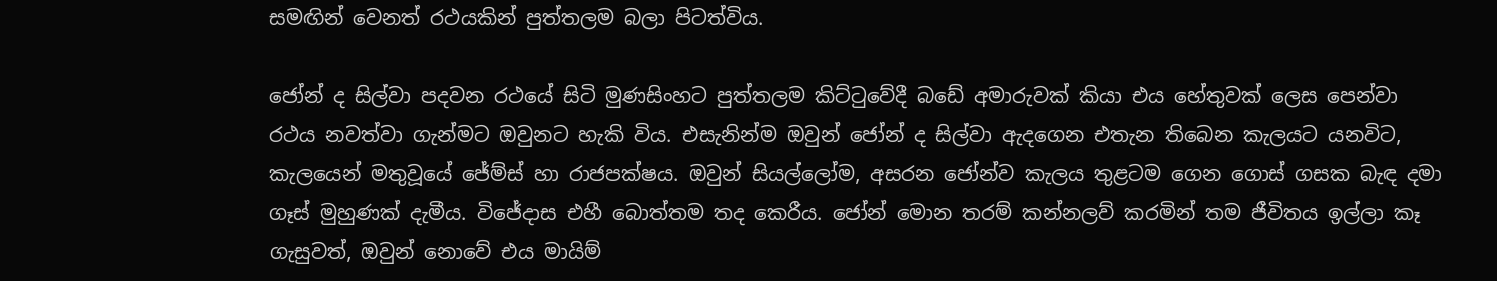සමඟින් වෙනත් රථයකින් පුත්තලම බලා පිටත්විය.

ජෝන් ද සිල්වා පදවන රථයේ සිටි මුණසිංහට පුත්තලම කිට්ටුවේදී බඩේ අමාරුවක් කියා එය හේතුවක් ලෙස පෙන්වා රථය නවත්වා ගැන්මට ඔවුනට හැකි විය. එසැනින්ම ඔවුන් ජෝන් ද සිල්වා ඇදගෙන එතැන තිබෙන කැලයට යනවිට, කැලයෙන් මතුවූයේ ජේම්ස් හා රාජපක්ෂය. ඔවුන් සියල්ලෝම, අසරන ජෝන්ව කැලය තුළටම ගෙන ගොස් ගසක බැඳ දමා ගෑස් මුහුණක් දැමීය. විජේදාස එහී බොත්තම තද කෙරීය. ජෝන් මොන තරම් කන්නලව් කරමින් තම ජීවිතය ඉල්ලා කෑ ගැසුවත්, ඔවුන් නොවේ එය මායිම්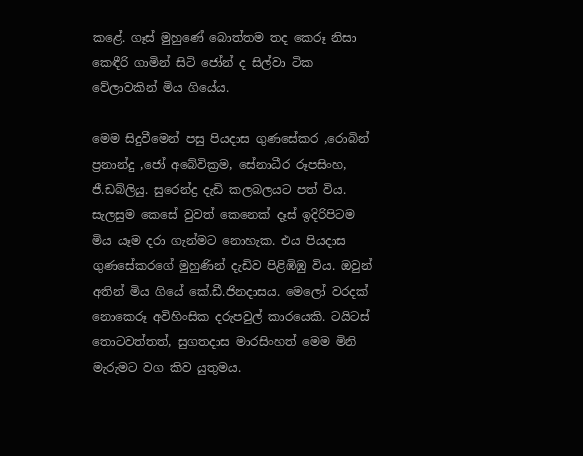කළේ. ගෑස් මුහුණේ බොත්තම තද කෙරූ නිසා කෙඳීරි ගාමින් සිටි ජෝන් ද සිල්වා ටික වේලාවකින් මිය ගියේය.

මෙම සිදුවීමෙන් පසු පියදාස ගුණසේකර ,රොබින් ප්‍රනාන්දු ,ජෝ අබේවික්‍රම, සේනාධීර රූපසිංහ, ජී.ඩබ්ලියු. සුරෙන්ද්‍ර දැඩි කලබලයට පත් විය. සැලසුම කෙසේ වුවත් කෙනෙක් දෑස් ඉදිරිපිටම මිය යෑම දරා ගැන්මට නොහැක. එය පියදාස ගුණසේකරගේ මුහුණින් දැඩිව පිළිඹිඹු විය. ඔවුන් අතින් මිය ගියේ කේ.ඩී.ජිනදාසය. මෙලෝ වරදක් නොකෙරූ අවිහිංසික දරුපවුල් කාරයෙකි. ටයිටස් තොටවත්තත්, සුගතදාස මාරසිංහත් මෙම මිනි මැරුමට වග කිව යුතුමය.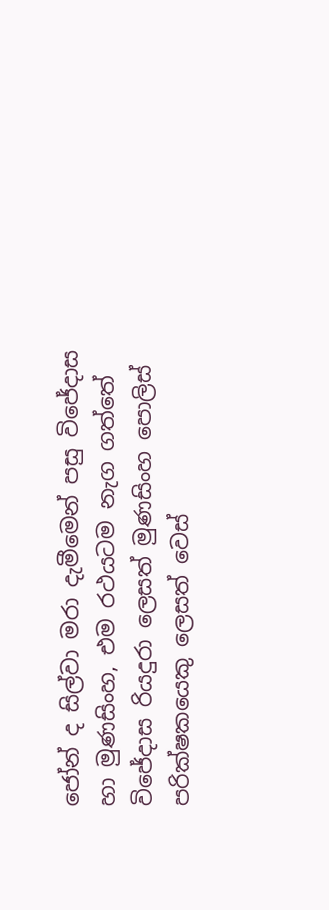ජෝන් ද සිල්වා මරා දැමීමෙන් පසු විජේදාස හා මුණසිංහ, එම රථයටම නැග ගත්තේ විජේදාස රියදුරා ලෙසත් මුණසිංහ පොලිස් පරික්ෂකයෙකු ලෙසත් වෙස්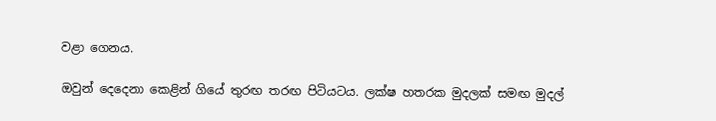වළා ගෙනය.

ඔවුන් දෙදෙනා කෙළින් ගියේ තුරඟ තරඟ පිටියටය. ලක්ෂ හතරක මුදලක් සමඟ මුදල්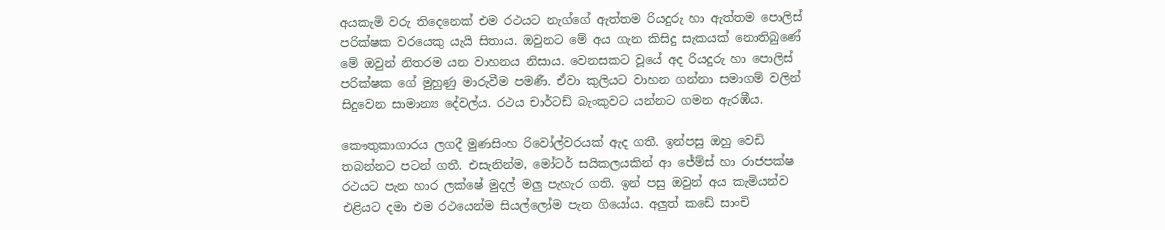අයකැමි වරු තිදෙනෙක් එම රථයට නැග්ගේ ඇත්තම රියදුරු හා ඇත්තම පොලිස් පරික්ෂක වරයෙකු යැයි සිතාය. ඔවුනට මේ අය ගැන කිසිදු සැකයක් නොතිබුණේ මේ ඔවුන් නිතරම යන වාහනය නිසාය. වෙනසකට වූයේ අද රියදුරු හා පොලිස් පරික්ෂක ගේ මුහුණු මාරුවීම පමණී. ඒවා කුලියට වාහන ගන්නා සමාගම් වලින් සිදුවෙන සාමාන්‍ය දේවල්ය. රථය චාර්ටඩ් බැංකුවට යන්නට ගමන ඇරඹීය.

කෞතුකාගාරය ලගදී මුණසිංහ රිවෝල්වරයක් ඇද ගතී. ඉන්පසු ඔහු වෙඩි තබන්නට පටන් ගතී. එසැනින්ම, මෝටර් සයිකලයකින් ආ ජේම්ස් හා රාජපක්ෂ රථයට පැන හාර ලක්ෂේ මුදල් මලු පැහැර ගති. ඉන් පසු ඔවුන් අය කැමියන්ව එළියට දමා එම රථයෙන්ම සියල්ලෝම පැන ගියෝය. අලුත් කඩේ සාංචි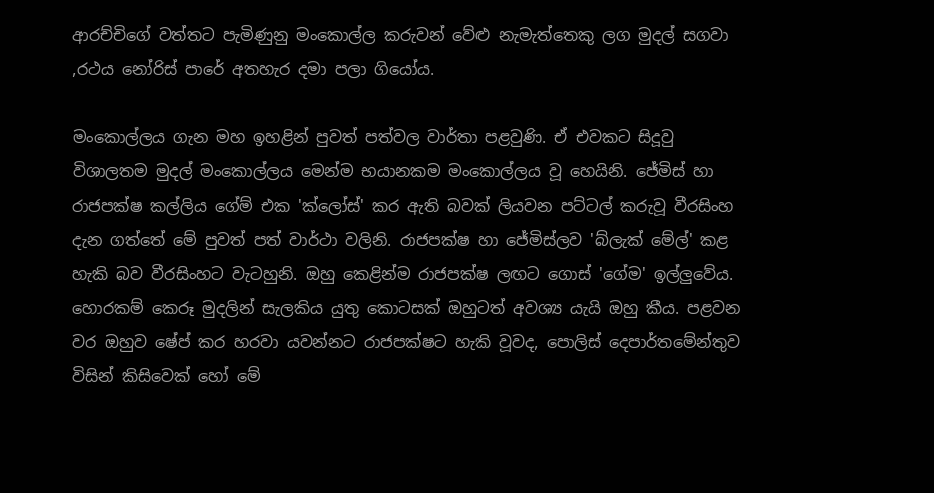ආරච්චිගේ වත්තට පැමිණුනු මංකොල්ල කරුවන් වේළු නැමැත්තෙකු ලග මුදල් සගවා ,රථය නෝරිස් පාරේ අතහැර දමා පලා ගියෝය.

මංකොල්ලය ගැන මහ ඉහළින් පුවත් පත්වල වාර්තා පළවුණි. ඒ එවකට සිදූවු විශාලතම මුදල් මංකොල්ලය මෙන්ම භයානකම මංකොල්ලය වූ හෙයිනි. ජේමිස් හා රාජපක්ෂ කල්ලිය ගේම් එක 'ක්ලෝස්' කර ඇති බවක් ලියවන පට්ටල් කරුවූ වීරසිංහ දැන ගත්තේ මේ පුවත් පත් වාර්ථා වලිනි. රාජපක්ෂ හා ජේමිස්ලව 'බ්ලැක් මේල්' කළ හැකි බව වීරසිංහට වැටහුනි. ඔහු කෙළින්ම රාජපක්ෂ ලඟට ගොස් 'ගේම' ඉල්ලුවේය. හොරකම් කෙරූ මුදලින් සැලකිය යුතු කොටසක් ඔහුටත් අවශ්‍ය යැයි ඔහු කීය. පළවන වර ඔහුව ෂේප් කර හරවා යවන්නට රාජපක්ෂට හැකි වූවද, පොලිස් දෙපාර්තමේන්තුව විසින් කිසිවෙක් හෝ මේ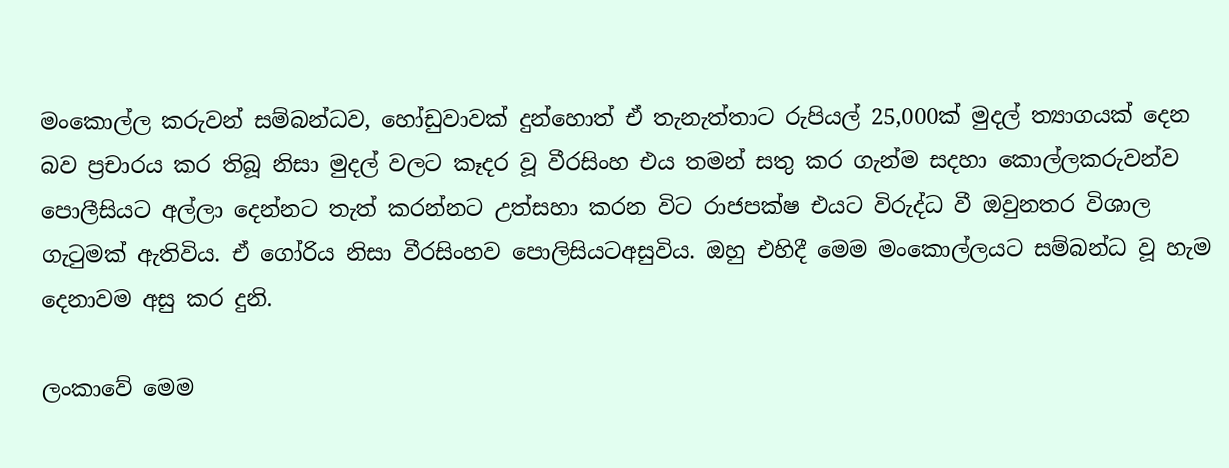මංකොල්ල කරුවන් සම්බන්ධව, හෝඩුවාවක් දුන්හොත් ඒ තැනැත්තාට රුපියල් 25,000ක් මුදල් ත්‍යාගයක් දෙන බව ප්‍රචාරය කර තිබූ නිසා මුදල් වලට කෑදර වූ වීරසිංහ එය තමන් සතු කර ගැන්ම සදහා කොල්ලකරුවන්ව පොලීසියට අල්ලා දෙන්නට තැත් කරන්නට උත්සහා කරන විට රාජපක්ෂ එයට විරුද්ධ වී ඔවුනතර විශාල ගැටුමක් ඇතිවිය. ඒ ගෝරිය නිසා වීරසිංහව පොලිසියටඅසුවිය. ඔහු එහිදී මෙම මංකොල්ලයට සම්බන්ධ වූ හැම දෙනාවම අසු කර දුනි.

ලංකාවේ මෙම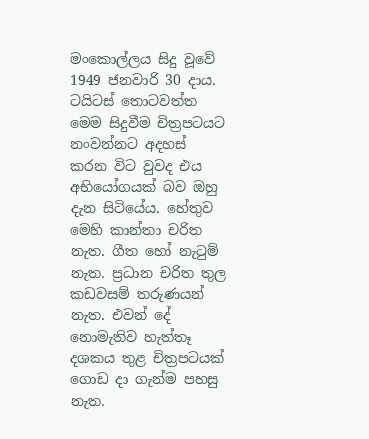මංකොල්ලය සිදු වූවේ 1949 ජනවාරි 30 දාය. ටයිටස් තොටවත්ත මෙම සිදුවීම චිත්‍රපටයට නංවන්නට අදහස් කරන විට වුවද එය අභියෝගයක් බව ඔහු දැන සිටියේය. හේතුව මෙහි කාන්තා චරිත නැත. ගීත හෝ නැටුම් නැත. ප්‍රධාන චරිත තුල කඩවසම් තරුණයන් නැත. එවන් දේ නොමැතිව හැත්තෑ දශකය තුළ චිත්‍රපටයක් ගොඩ දා ගැන්ම පහසු නැත.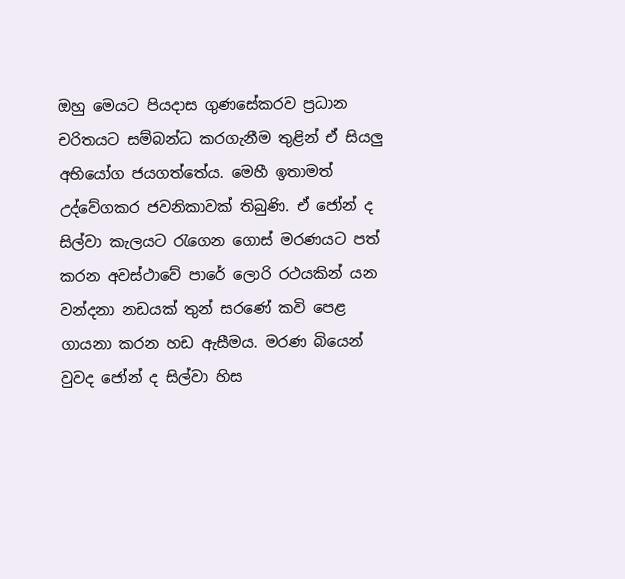ඔහු මෙයට පියදාස ගුණසේකරව ප්‍රධාන චරිතයට සම්බන්ධ කරගැනීම තුළින් ඒ සියලු අභියෝග ජයගත්තේය. මෙහී ඉතාමත් උද්වේගකර ජවනිකාවක් තිබුණි. ඒ ජෝන් ද සිල්වා කැලයට රැගෙන ගොස් මරණයට පත් කරන අවස්ථාවේ පාරේ ලොරි රථයකින් යන වන්දනා නඩයක් තුන් සරණේ කවි පෙළ ගායනා කරන හඩ ඇසීමය. මරණ බියෙන් වුවද ජෝන් ද සිල්වා හිස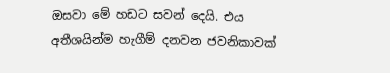ඔසවා මේ හඩට සවන් දෙයි. එය අතීශයින්ම හැගීම් දනවන ජවනිකාවක්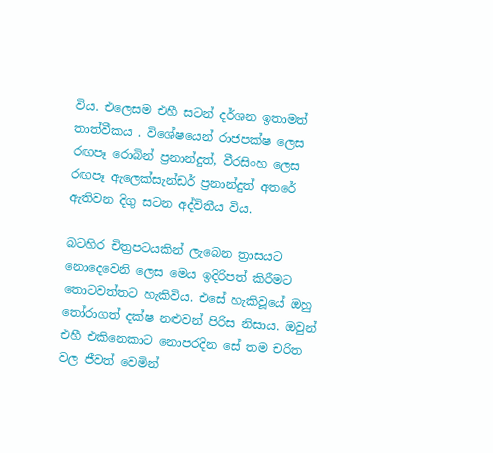විය. එලෙසම එහී සටන් දර්ශන ඉතාමත් තාත්වීකය . විශේෂයෙන් රාජපක්ෂ ලෙස රඟපෑ රොබින් ප්‍රනාන්දුත්, වීරසිංහ ලෙස රඟපෑ ඇලෙක්සැන්ඩර් ප්‍රනාන්දුත් අතරේ ඇතිවන දිගු සටන අද්විතීය විය.

බටහිර චිත්‍රපටයකින් ලැබෙන ත්‍රාසයට නොදෙවෙනි ලෙස මෙය ඉදිරිපත් කිරීමට තොටවත්තට හැකිවිය. එසේ හැකිවූයේ ඔහු තෝරාගත් දක්ෂ නළුවන් පිරිස නිසාය. ඔවුන් එහී එකිනෙකාට නොපරදින සේ තම චරිත වල ජීවත් වෙමින්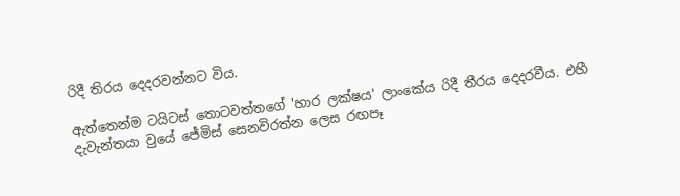රිදී තිරය දෙදරවන්නට විය.

ඇත්තෙන්ම ටයිටස් තොටවත්තගේ 'හාර ලක්ෂය' ලාංකේය රිදී තීරය දෙදරවීය. එහී දැවැන්තයා වුයේ ජේමිස් සෙනවිරත්න ලෙස රඟපෑ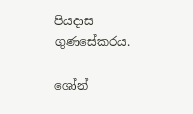පියදාස ගුණසේකරය.

ශෝන්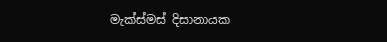මැක්ස්මස් දිසානායක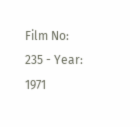Film No: 235 - Year: 1971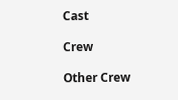Cast

Crew

Other Crew